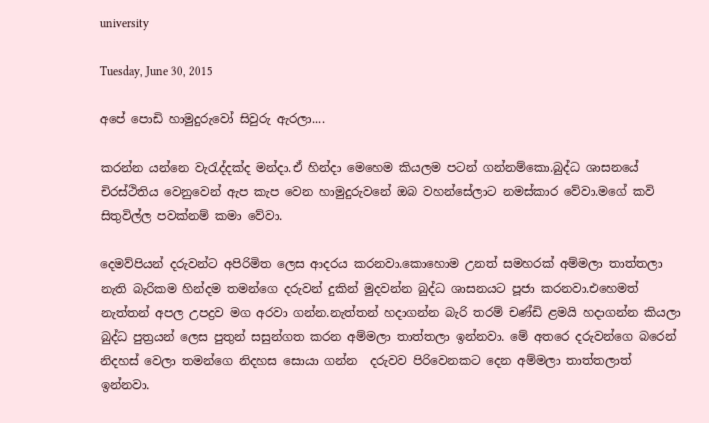university

Tuesday, June 30, 2015

අපේ පොඩි හාමුදුරුවෝ සිවුරු ඇරලා....

කරන්න යන්නෙ වැරැද්දක්ද මන්දා.ඒ හින්දා මෙහෙම කියලම පටන් ගන්නම්කො.බුද්ධ ශාසනයේ චිරස්ථිතිය වෙනුවෙන් ඇප කැප වෙන හාමුදුරුවනේ ඔබ වහන්සේලාට නමස්කාර වේවා.මගේ කවි සිතුවිල්ල පවක්නම් කමා වේවා.

දෙමව්පියන් දරුවන්ට අපිරිමිත ලෙස ආදරය කරනවා.කොහොම උනත් සමහරක් අම්මලා තාත්තලා නැති බැරිකම හින්දම තමන්ගෙ දරුවන් දුකින් මුදවන්න බුද්ධ ශාසනයට පූජා කරනවා.එහෙමත් නැත්තන් අපල උපද්‍රව මග අරවා ගන්න.නැත්තන් හදාගන්න බැරි තරම් චණ්ඩි ළමයි හදාගන්න කියලා බුද්ධ පුත්‍රයන් ලෙස පුතුන් සසුන්ගත කරන අම්මලා තාත්තලා ඉන්නවා. මේ අතරෙ දරුවන්ගෙ බරෙන් නිදහස් වෙලා තමන්ගෙ නිදහස සොයා ගන්න  දරුවව පිරිවෙනකට දෙන අම්මලා තාත්තලාත් ඉන්නවා.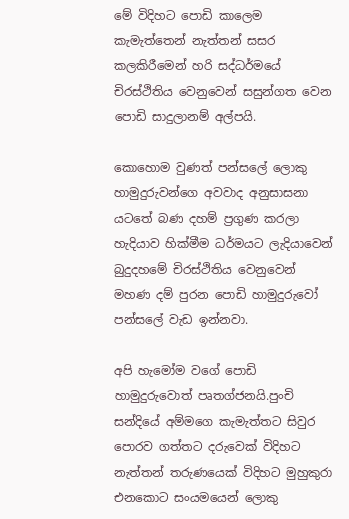මේ විදිහට පොඩි කාලෙම කැමැත්තෙන් නැත්තන් සසර කලකිරීමෙන් හරි සද්ධර්මයේ චිරස්ථිතිය වෙනුවෙන් සසුන්ගත වෙන පොඩි සාදුලානම් අල්පයි.

කොහොම වුණත් පන්සලේ ලොකු හාමුදුරුවන්ගෙ අවවාද අනුසාසනා යටතේ බණ දහම් ප්‍රගුණ කරලා හැදියාව හික්මීම ධර්මයට ලැදියාවෙන් බුදුදහමේ චිරස්ථිතිය වෙනුවෙන් මහණ දම් පුරන පොඩි හාමුදුරුවෝ පන්සලේ වැඩ ඉන්නවා.

අපි හැමෝම වගේ පොඩි හාමුදුරුවොත් පෘතග්ජනයි.පුංචි සන්දියේ අම්මගෙ කැමැත්තට සිවුර පොරව ගත්තට දරුවෙක් විදිහට නැත්තන් තරුණයෙක් විදිහට මුහුකුරා එනකොට සංයමයෙන් ලොකු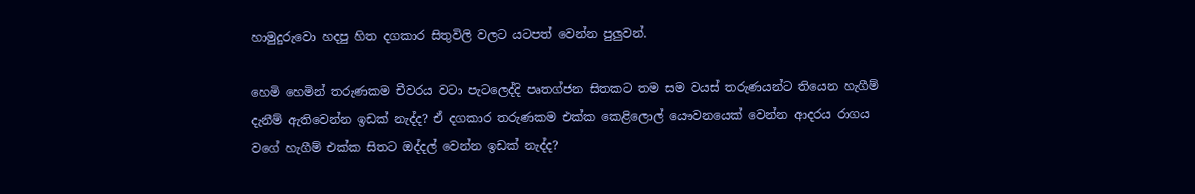හාමුදුරුවො හදපු හිත දගකාර සිතුවිලි වලට යටපත් වෙන්න පුලුවන්.

හෙමි හෙමින් තරුණකම චීවරය වටා පැටලෙද්දි පෘතග්ජන සිතකට තම සම වයස් තරුණයන්ට තියෙන හැගීම් දැනීම් ඇතිවෙන්න ඉඩක් නැද්ද? ඒ දගකාර තරුණකම එක්ක කෙළිලොල් යෞවනයෙක් වෙන්න ආදරය රාගය වගේ හැගීම් එක්ක සිතට ඔද්දල් වෙන්න ඉඩක් නැද්ද?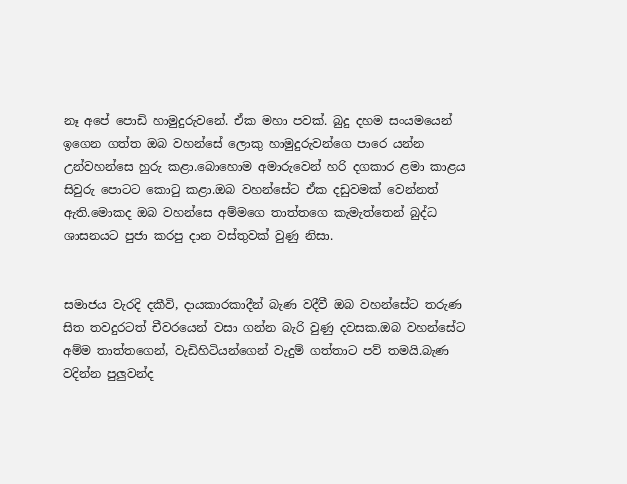නෑ අපේ පොඩි හාමුදුරුවනේ. ඒක මහා පවක්. බුදු දහම සංයමයෙන් ඉගෙන ගත්ත ඔබ වහන්සේ ලොකු හාමුදුරුවන්ගෙ පාරෙ යන්න උන්වහන්සෙ හුරු කළා.බොහොම අමාරුවෙන් හරි දගකාර ළමා කාළය සිවුරු පොටට කොටු කළා.ඔබ වහන්සේට ඒක දඩුවමක් වෙන්නත් ඇති.මොකද ඔබ වහන්සෙ අම්මගෙ තාත්තගෙ කැමැත්තෙන් බුද්ධ ශාසනයට පුජා කරපු දාන වස්තුවක් වුණු නිසා.


සමාජය වැරදි දකීවි, දායකාරකාදීන් බැණ වදීවී ඔබ වහන්සේට තරුණ සිත තවදුරටත් චීවරයෙන් වසා ගන්න බැරි වුණු දවසක.ඔබ වහන්සේට අම්ම තාත්තගෙන්, වැඩිහිටියන්ගෙන් වැදුම් ගත්තාට පව් තමයි.බැණ වදින්න පුලුවන්ද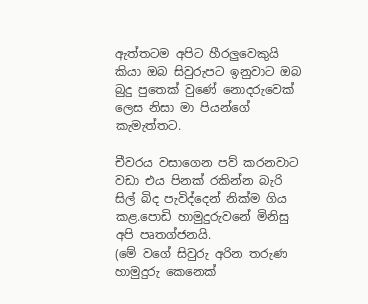ඇත්තටම අපිට හීරලුවෙකුයි කියා ඔබ සිවුරුපට ඉනුවාට ඔබ බුදු පුතෙක් වුණේ නොදරුවෙක් ලෙස නිසා මා පියන්ගේ කැමැත්තට.

චීවරය වසාගෙන පව් කරනවාට වඩා එය පිනක් රකින්න බැරි සිල් බිද පැවිද්දෙන් නික්ම ගිය කළ.පොඩි හාමුදුරුවනේ මිනිසු අපි පෘතග්ජනයි.
(මේ වගේ සිවුරු අරින තරුණ හාමුදුරු කෙනෙක්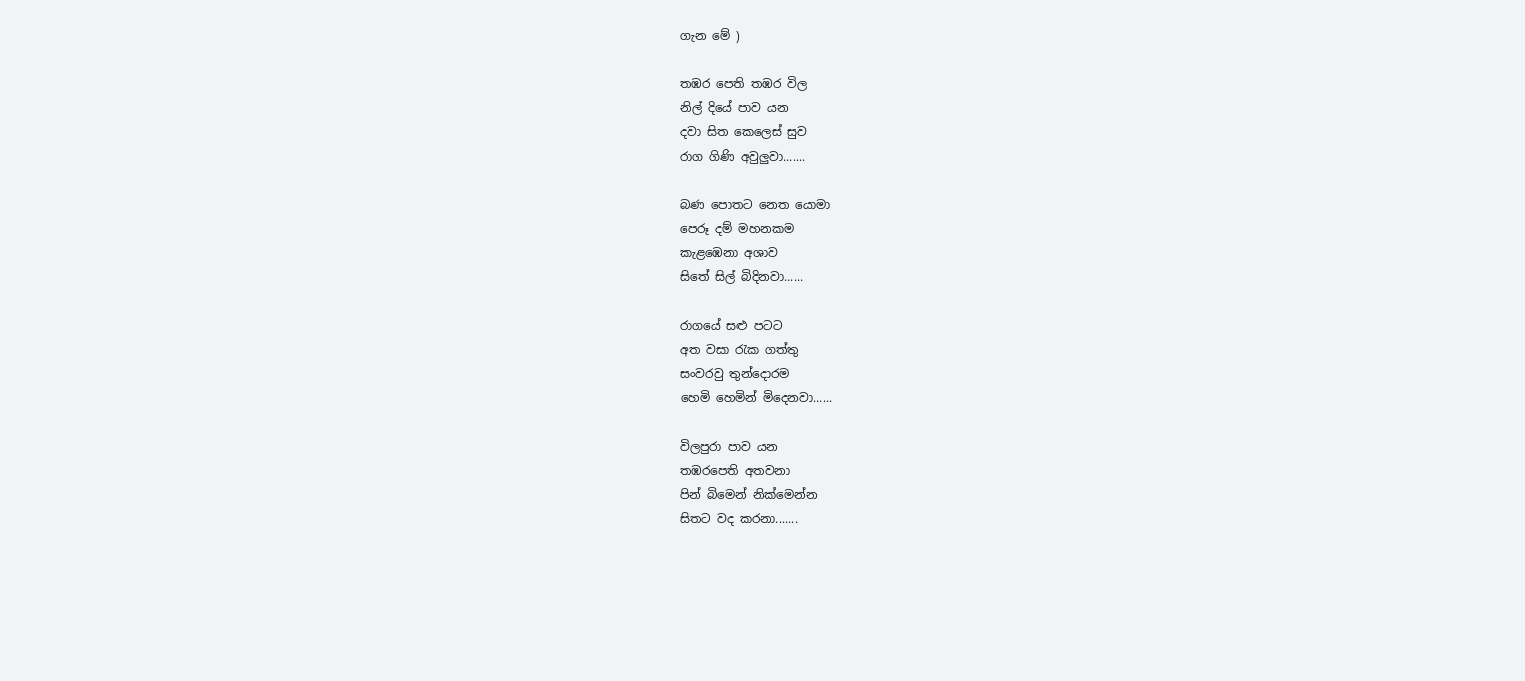ගැන මේ )

තඹර පෙති තඹර විල
නිල් දියේ පාව යන
දවා සිත කෙලෙස් සුව
රාග ගිණි අවුලුවා.......

බණ පොතට නෙත යොමා
පෙරූ දම් මහනකම
කැළඹෙනා අශාව
සිතේ සිල් බිදිනවා......

රාගයේ සළු පටට
අත වසා රැක ගත්තු
සංවරවු තුන්දොරම
හෙමි හෙමින් මිදෙනවා......

විලපුරා පාව යන
තඹරපෙති අතවනා
පින් බිමෙන් නික්මෙන්න
සිතට වද කරනා.......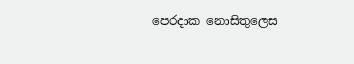පෙරදාක නොසිතුලෙස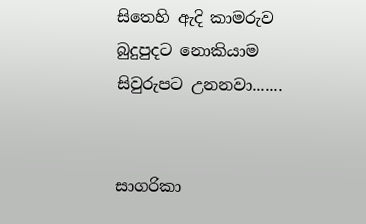සිතෙහි ඇදි කාමරුව
බුදුපුදට නොකියාම
සිවුරුපට උනනවා.......


සාගරිකා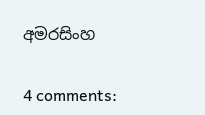අමරසිංහ


4 comments: